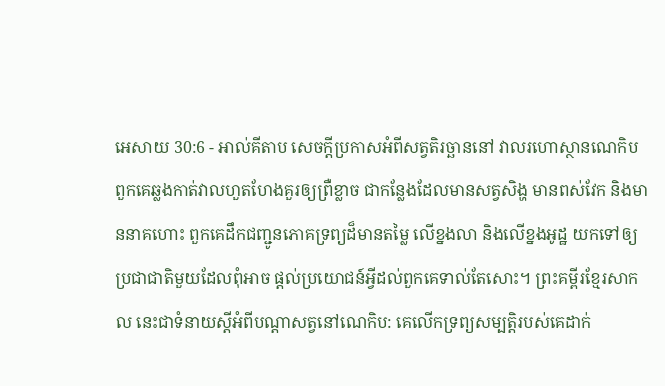អេសាយ 30:6 - អាល់គីតាប សេចក្ដីប្រកាសអំពីសត្វតិរច្ឆាននៅ វាលរហោស្ថានណេកិប ពួកគេឆ្លងកាត់វាលហួតហែងគួរឲ្យព្រឺខ្លាច ជាកន្លែងដែលមានសត្វសិង្ហ មានពស់វែក និងមាននាគហោះ ពួកគេដឹកជញ្ជូនភោគទ្រព្យដ៏មានតម្លៃ លើខ្នងលា និងលើខ្នងអូដ្ឋ យកទៅឲ្យប្រជាជាតិមួយដែលពុំអាច ផ្ដល់ប្រយោជន៍អ្វីដល់ពួកគេទាល់តែសោះ។ ព្រះគម្ពីរខ្មែរសាកល នេះជាទំនាយស្ដីអំពីបណ្ដាសត្វនៅណេកិប: គេលើកទ្រព្យសម្បត្តិរបស់គេដាក់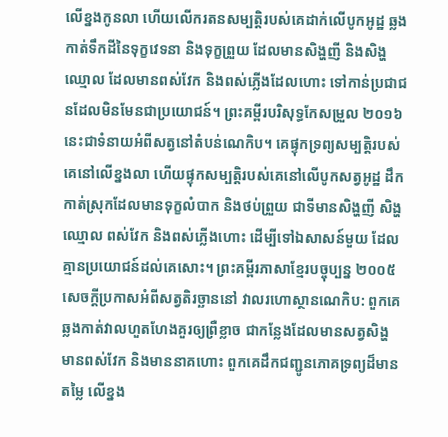លើខ្នងកូនលា ហើយលើករតនសម្បត្តិរបស់គេដាក់លើបូកអូដ្ឋ ឆ្លងកាត់ទឹកដីនៃទុក្ខវេទនា និងទុក្ខព្រួយ ដែលមានសិង្ហញី និងសិង្ហឈ្មោល ដែលមានពស់វែក និងពស់ភ្លើងដែលហោះ ទៅកាន់ប្រជាជនដែលមិនមែនជាប្រយោជន៍។ ព្រះគម្ពីរបរិសុទ្ធកែសម្រួល ២០១៦ នេះជាទំនាយអំពីសត្វនៅតំបន់ណេកិប។ គេផ្ទុកទ្រព្យសម្បត្តិរបស់គេនៅលើខ្នងលា ហើយផ្ទុកសម្បត្តិរបស់គេនៅលើបូកសត្វអូដ្ឋ ដឹកកាត់ស្រុកដែលមានទុក្ខលំបាក និងថប់ព្រួយ ជាទីមានសិង្ហញី សិង្ហឈ្មោល ពស់វែក និងពស់ភ្លើងហោះ ដើម្បីទៅឯសាសន៍មួយ ដែលគ្មានប្រយោជន៍ដល់គេសោះ។ ព្រះគម្ពីរភាសាខ្មែរបច្ចុប្បន្ន ២០០៥ សេចក្ដីប្រកាសអំពីសត្វតិរច្ឆាននៅ វាលរហោស្ថានណេកិប: ពួកគេឆ្លងកាត់វាលហួតហែងគួរឲ្យព្រឺខ្លាច ជាកន្លែងដែលមានសត្វសិង្ហ មានពស់វែក និងមាននាគហោះ ពួកគេដឹកជញ្ជូនភោគទ្រព្យដ៏មានតម្លៃ លើខ្នង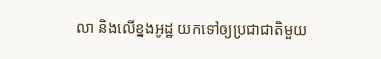លា និងលើខ្នងអូដ្ឋ យកទៅឲ្យប្រជាជាតិមួយ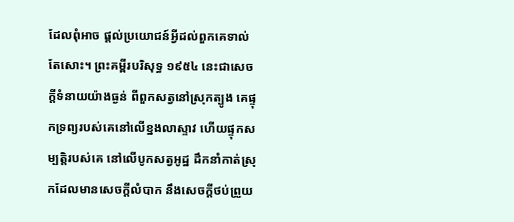ដែលពុំអាច ផ្ដល់ប្រយោជន៍អ្វីដល់ពួកគេទាល់តែសោះ។ ព្រះគម្ពីរបរិសុទ្ធ ១៩៥៤ នេះជាសេចក្ដីទំនាយយ៉ាងធ្ងន់ ពីពួកសត្វនៅស្រុកត្បូង គេផ្ទុកទ្រព្យរបស់គេនៅលើខ្នងលាស្ទាវ ហើយផ្ទុកសម្បត្តិរបស់គេ នៅលើបូកសត្វអូដ្ឋ ដឹកនាំកាត់ស្រុកដែលមានសេចក្ដីលំបាក នឹងសេចក្ដីថប់ព្រួយ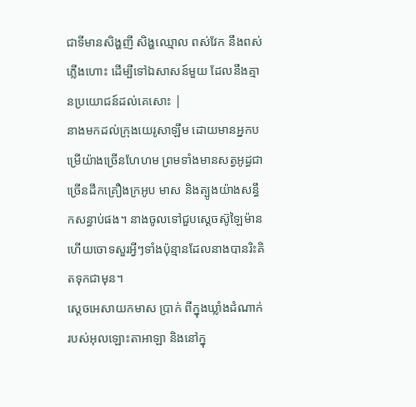ជាទីមានសិង្ហញី សិង្ហឈ្មោល ពស់វែក នឹងពស់ភ្លើងហោះ ដើម្បីទៅឯសាសន៍មួយ ដែលនឹងគ្មានប្រយោជន៍ដល់គេសោះ |
នាងមកដល់ក្រុងយេរូសាឡឹម ដោយមានអ្នកបម្រើយ៉ាងច្រើនហែហម ព្រមទាំងមានសត្វអូដ្ធជាច្រើនដឹកគ្រឿងក្រអូប មាស និងត្បូងយ៉ាងសន្ធឹកសន្ធាប់ផង។ នាងចូលទៅជួបស្តេចស៊ូឡៃម៉ាន ហើយចោទសួរអ្វីៗទាំងប៉ុន្មានដែលនាងបានរិះគិតទុកជាមុន។
ស្តេចអេសាយកមាស ប្រាក់ ពីក្នុងឃ្លាំងដំណាក់របស់អុលឡោះតាអាឡា និងនៅក្នុ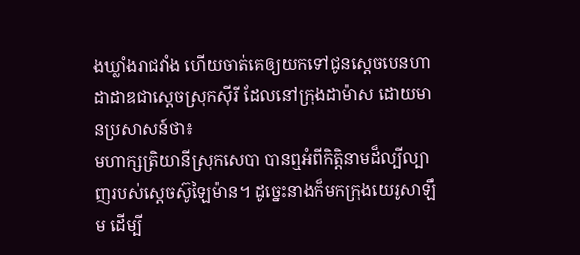ងឃ្លាំងរាជវាំង ហើយចាត់គេឲ្យយកទៅជូនស្តេចបេនហាដាដាឌជាស្តេចស្រុកស៊ីរី ដែលនៅក្រុងដាម៉ាស ដោយមានប្រសាសន៍ថា៖
មហាក្សត្រិយានីស្រុកសេបា បានឮអំពីកិត្តិនាមដ៏ល្បីល្បាញរបស់ស្តេចស៊ូឡៃម៉ាន។ ដូច្នេះនាងក៏មកក្រុងយេរូសាឡឹម ដើម្បី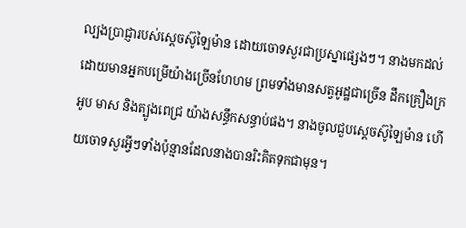ល្បងប្រាជ្ញារបស់ស្តេចស៊ូឡៃម៉ាន ដោយចោទសួរជាប្រស្នាផ្សេងៗ។ នាងមកដល់ ដោយមានអ្នកបម្រើយ៉ាងច្រើនហែហម ព្រមទាំងមានសត្វអូដ្ឋជាច្រើន ដឹកគ្រឿងក្រអូប មាស និងត្បូងពេជ្រ យ៉ាងសន្ធឹកសន្ធាប់ផង។ នាងចូលជួបស្តេចស៊ូឡៃម៉ាន ហើយចោទសួរអ្វីៗទាំងប៉ុន្មានដែលនាងបានរិះគិតទុកជាមុន។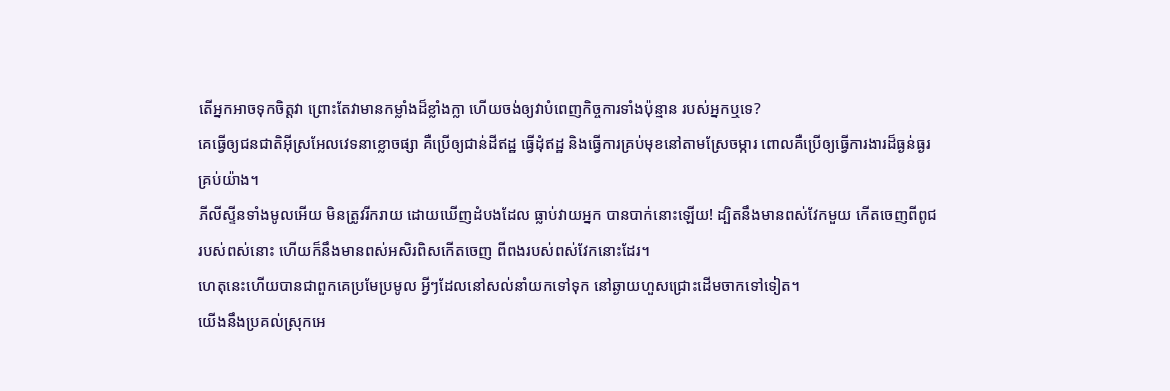តើអ្នកអាចទុកចិត្តវា ព្រោះតែវាមានកម្លាំងដ៏ខ្លាំងក្លា ហើយចង់ឲ្យវាបំពេញកិច្ចការទាំងប៉ុន្មាន របស់អ្នកឬទេ?
គេធ្វើឲ្យជនជាតិអ៊ីស្រអែលវេទនាខ្លោចផ្សា គឺប្រើឲ្យជាន់ដីឥដ្ឋ ធ្វើដុំឥដ្ឋ និងធ្វើការគ្រប់មុខនៅតាមស្រែចម្ការ ពោលគឺប្រើឲ្យធ្វើការងារដ៏ធ្ងន់ធ្ងរគ្រប់យ៉ាង។
ភីលីស្ទីនទាំងមូលអើយ មិនត្រូវរីករាយ ដោយឃើញដំបងដែល ធ្លាប់វាយអ្នក បានបាក់នោះឡើយ! ដ្បិតនឹងមានពស់វែកមួយ កើតចេញពីពូជរបស់ពស់នោះ ហើយក៏នឹងមានពស់អសិរពិសកើតចេញ ពីពងរបស់ពស់វែកនោះដែរ។
ហេតុនេះហើយបានជាពួកគេប្រមែប្រមូល អ្វីៗដែលនៅសល់នាំយកទៅទុក នៅឆ្ងាយហួសជ្រោះដើមចាកទៅទៀត។
យើងនឹងប្រគល់ស្រុកអេ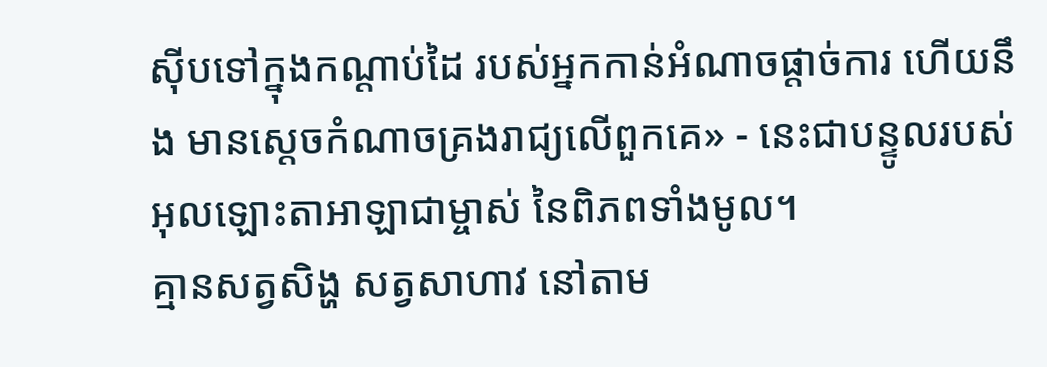ស៊ីបទៅក្នុងកណ្ដាប់ដៃ របស់អ្នកកាន់អំណាចផ្ដាច់ការ ហើយនឹង មានស្ដេចកំណាចគ្រងរាជ្យលើពួកគេ» - នេះជាបន្ទូលរបស់អុលឡោះតាអាឡាជាម្ចាស់ នៃពិភពទាំងមូល។
គ្មានសត្វសិង្ហ សត្វសាហាវ នៅតាម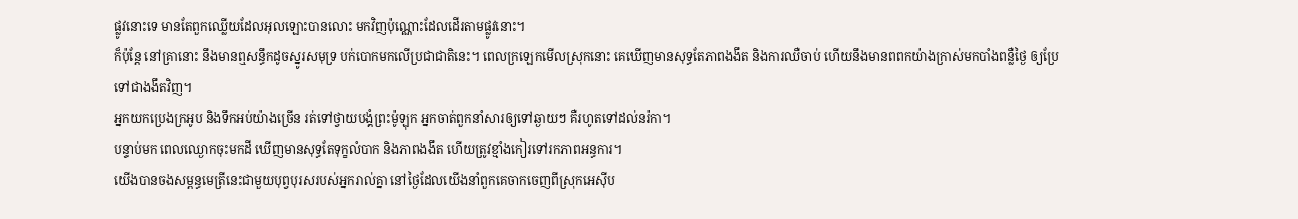ផ្លូវនោះទេ មានតែពួកឈ្លើយដែលអុលឡោះបានលោះ មកវិញប៉ុណ្ណោះដែលដើរតាមផ្លូវនោះ។
ក៏ប៉ុន្តែ នៅគ្រានោះ នឹងមានឮសន្ធឹកដូចស្នូរសមុទ្រ បក់បោកមកលើប្រជាជាតិនេះ។ ពេលក្រឡេកមើលស្រុកនោះ គេឃើញមានសុទ្ធតែភាពងងឹត និងការឈឺចាប់ ហើយនឹងមានពពកយ៉ាងក្រាស់មកបាំងពន្លឺថ្ងៃ ឲ្យប្រែទៅជាងងឹតវិញ។
អ្នកយកប្រេងក្រអូប និងទឹកអប់យ៉ាងច្រើន រត់ទៅថ្វាយបង្គំព្រះម៉ូឡុក អ្នកចាត់ពួកនាំសារឲ្យទៅឆ្ងាយៗ គឺរហូតទៅដល់នរ៉កា។
បន្ទាប់មក ពេលឈ្ងោកចុះមកដី ឃើញមានសុទ្ធតែទុក្ខលំបាក និងភាពងងឹត ហើយត្រូវខ្មាំងកៀរទៅរកភាពអន្ធការ។
យើងបានចងសម្ពន្ធមេត្រីនេះជាមួយបុព្វបុរសរបស់អ្នករាល់គ្នា នៅថ្ងៃដែលយើងនាំពួកគេចាកចេញពីស្រុកអេស៊ីប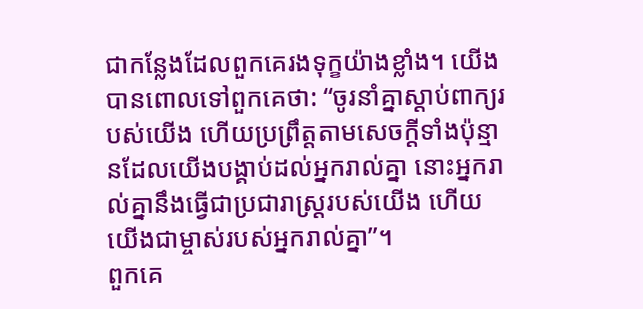ជាកន្លែងដែលពួកគេរងទុក្ខយ៉ាងខ្លាំង។ យើងបានពោលទៅពួកគេថា: “ចូរនាំគ្នាស្ដាប់ពាក្យរបស់យើង ហើយប្រព្រឹត្តតាមសេចក្ដីទាំងប៉ុន្មានដែលយើងបង្គាប់ដល់អ្នករាល់គ្នា នោះអ្នករាល់គ្នានឹងធ្វើជាប្រជារាស្ដ្ររបស់យើង ហើយយើងជាម្ចាស់របស់អ្នករាល់គ្នា”។
ពួកគេ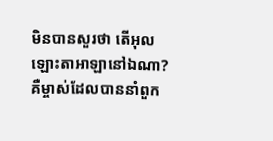មិនបានសួរថា តើអុលឡោះតាអាឡានៅឯណា? គឺម្ចាស់ដែលបាននាំពួក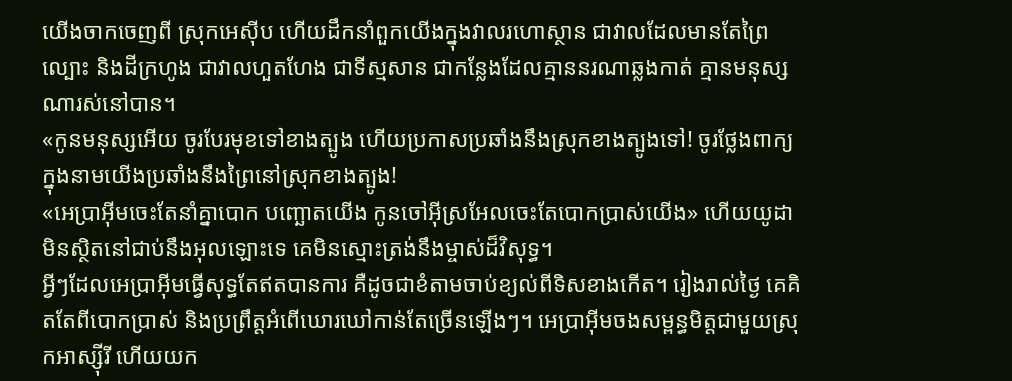យើងចាកចេញពី ស្រុកអេស៊ីប ហើយដឹកនាំពួកយើងក្នុងវាលរហោស្ថាន ជាវាលដែលមានតែព្រៃល្បោះ និងដីក្រហូង ជាវាលហួតហែង ជាទីស្មសាន ជាកន្លែងដែលគ្មាននរណាឆ្លងកាត់ គ្មានមនុស្សណារស់នៅបាន។
«កូនមនុស្សអើយ ចូរបែរមុខទៅខាងត្បូង ហើយប្រកាសប្រឆាំងនឹងស្រុកខាងត្បូងទៅ! ចូរថ្លែងពាក្យក្នុងនាមយើងប្រឆាំងនឹងព្រៃនៅស្រុកខាងត្បូង!
«អេប្រាអ៊ីមចេះតែនាំគ្នាបោក បញ្ឆោតយើង កូនចៅអ៊ីស្រអែលចេះតែបោកប្រាស់យើង» ហើយយូដាមិនស្ថិតនៅជាប់នឹងអុលឡោះទេ គេមិនស្មោះត្រង់នឹងម្ចាស់ដ៏វិសុទ្ធ។
អ្វីៗដែលអេប្រាអ៊ីមធ្វើសុទ្ធតែឥតបានការ គឺដូចជាខំតាមចាប់ខ្យល់ពីទិសខាងកើត។ រៀងរាល់ថ្ងៃ គេគិតតែពីបោកប្រាស់ និងប្រព្រឹត្តអំពើឃោរឃៅកាន់តែច្រើនឡើងៗ។ អេប្រាអ៊ីមចងសម្ពន្ធមិត្តជាមួយស្រុកអាស្ស៊ីរី ហើយយក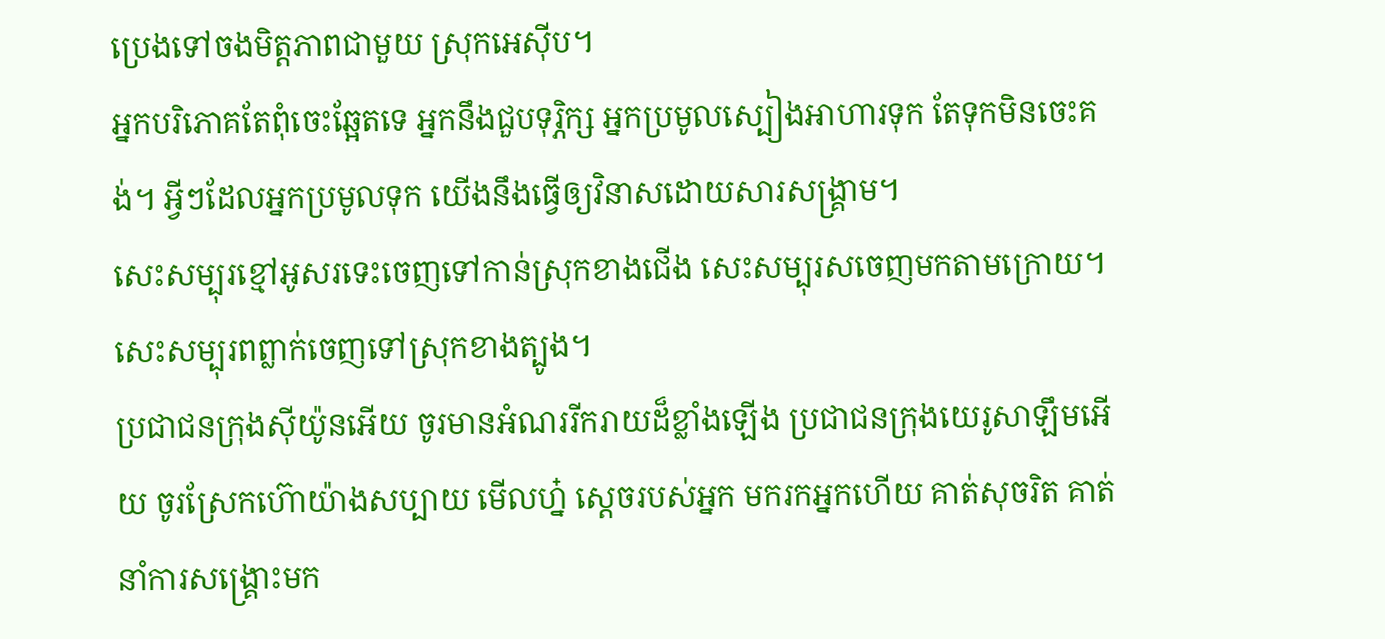ប្រេងទៅចងមិត្តភាពជាមួយ ស្រុកអេស៊ីប។
អ្នកបរិភោគតែពុំចេះឆ្អែតទេ អ្នកនឹងជួបទុរ្ភិក្ស អ្នកប្រមូលស្បៀងអាហារទុក តែទុកមិនចេះគង់។ អ្វីៗដែលអ្នកប្រមូលទុក យើងនឹងធ្វើឲ្យវិនាសដោយសារសង្គ្រាម។
សេះសម្បុរខ្មៅអូសរទេះចេញទៅកាន់ស្រុកខាងជើង សេះសម្បុរសចេញមកតាមក្រោយ។ សេះសម្បុរពព្លាក់ចេញទៅស្រុកខាងត្បូង។
ប្រជាជនក្រុងស៊ីយ៉ូនអើយ ចូរមានអំណររីករាយដ៏ខ្លាំងឡើង ប្រជាជនក្រុងយេរូសាឡឹមអើយ ចូរស្រែកហ៊ោយ៉ាងសប្បាយ មើលហ្ន៎ ស្តេចរបស់អ្នក មករកអ្នកហើយ គាត់សុចរិត គាត់នាំការសង្គ្រោះមក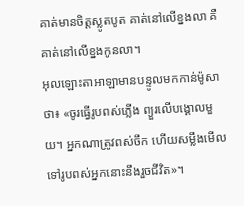គាត់មានចិត្តស្លូតបូត គាត់នៅលើខ្នងលា គឺគាត់នៅលើខ្នងកូនលា។
អុលឡោះតាអាឡាមានបន្ទូលមកកាន់ម៉ូសាថា៖ «ចូរធ្វើរូបពស់ភ្លើង ព្យួរលើបង្គោលមួយ។ អ្នកណាត្រូវពស់ចឹក ហើយសម្លឹងមើលទៅរូបពស់អ្នកនោះនឹងរួចជីវិត»។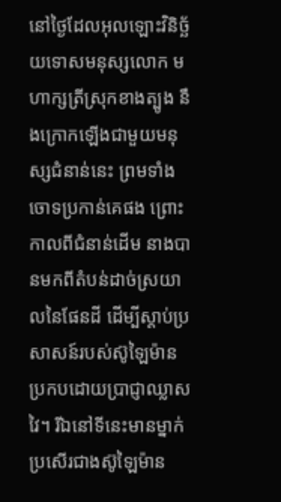នៅថ្ងៃដែលអុលឡោះវិនិច្ឆ័យទោសមនុស្សលោក មហាក្សត្រីស្រុកខាងត្បូង នឹងក្រោកឡើងជាមួយមនុស្សជំនាន់នេះ ព្រមទាំងចោទប្រកាន់គេផង ព្រោះកាលពីជំនាន់ដើម នាងបានមកពីតំបន់ដាច់ស្រយាលនៃផែនដី ដើម្បីស្ដាប់ប្រសាសន៍របស់ស៊ូឡៃម៉ាន ប្រកបដោយប្រាជ្ញាឈ្លាសវៃ។ រីឯនៅទីនេះមានម្នាក់ប្រសើរជាងស៊ូឡៃម៉ាន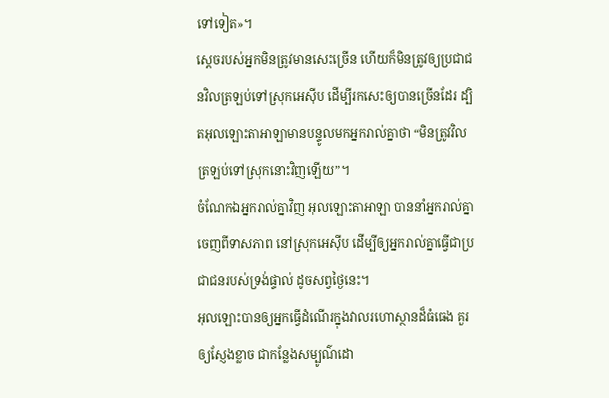ទៅទៀត»។
ស្តេចរបស់អ្នកមិនត្រូវមានសេះច្រើន ហើយក៏មិនត្រូវឲ្យប្រជាជនវិលត្រឡប់ទៅស្រុកអេស៊ីប ដើម្បីរកសេះឲ្យបានច្រើនដែរ ដ្បិតអុលឡោះតាអាឡាមានបន្ទូលមកអ្នករាល់គ្នាថា “មិនត្រូវវិលត្រឡប់ទៅស្រុកនោះវិញឡើយ”។
ចំណែកឯអ្នករាល់គ្នាវិញ អុលឡោះតាអាឡា បាននាំអ្នករាល់គ្នាចេញពីទាសភាព នៅស្រុកអេស៊ីប ដើម្បីឲ្យអ្នករាល់គ្នាធ្វើជាប្រជាជនរបស់ទ្រង់ផ្ទាល់ ដូចសព្វថ្ងៃនេះ។
អុលឡោះបានឲ្យអ្នកធ្វើដំណើរក្នុងវាលរហោស្ថានដ៏ធំធេង គួរឲ្យស្ញែងខ្លាច ជាកន្លែងសម្បូណ៌ដោ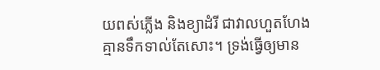យពស់ភ្លើង និងខ្យាដំរី ជាវាលហួតហែង គ្មានទឹកទាល់តែសោះ។ ទ្រង់ធ្វើឲ្យមាន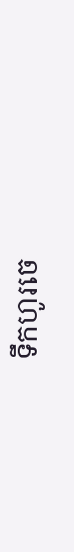ទឹកហូរចេ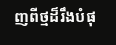ញពីថ្មដ៏រឹងបំផុ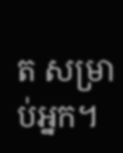ត សម្រាប់អ្នក។